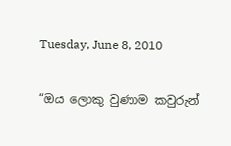Tuesday, June 8, 2010

“ඔය ලොකු වුණාම කවුරුන්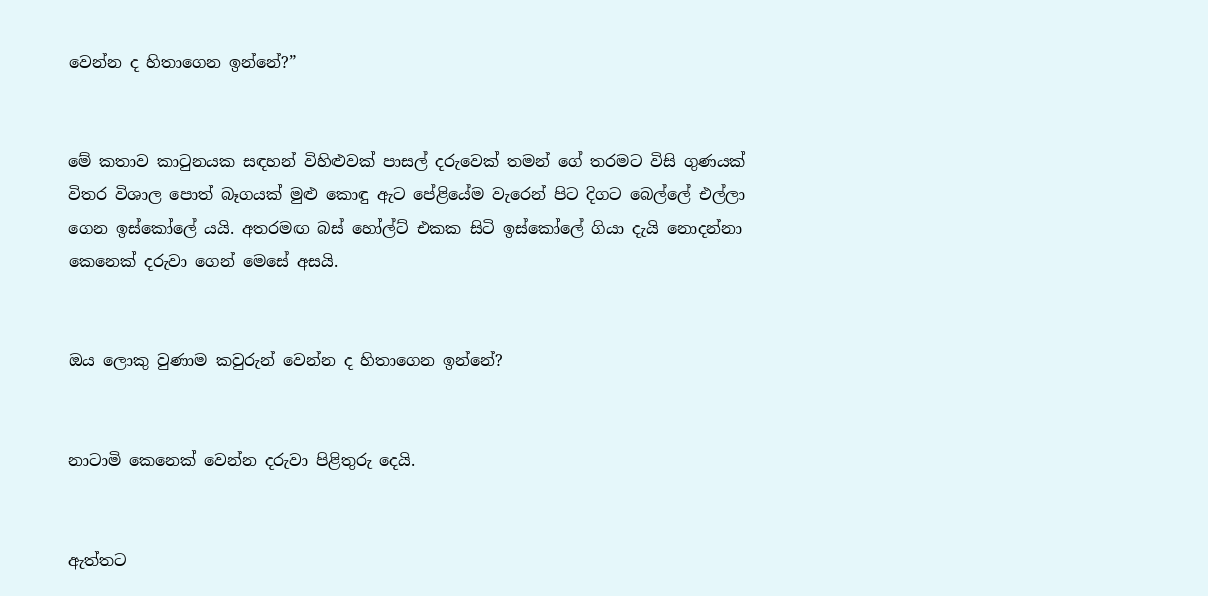වෙන්න ද හිතාගෙන ඉන්නේ?”


මේ කතාව කාටුනයක සඳහන් විහිළුවක් පාසල් දරුවෙක් තමන් ගේ තරමට විසි ගුණයක් විතර විශාල පොත් බෑගයක් මුළු කොඳු ඇට පේළියේම වැරෙන් පිට දිගට බෙල්ලේ එල්ලා ගෙන ඉස්කෝලේ යයි. අතරමඟ බස් හෝල්ට් එකක සිටි ඉස්කෝලේ ගියා දැයි නොදන්නා කෙනෙක් දරුවා ගෙන් මෙසේ අසයි.


ඔය ලොකු වුණාම කවුරුන් වෙන්න ද හිතාගෙන ඉන්නේ?


නාටාමි කෙනෙක් වෙන්න දරුවා පිළිතුරු දෙයි.


ඇත්තට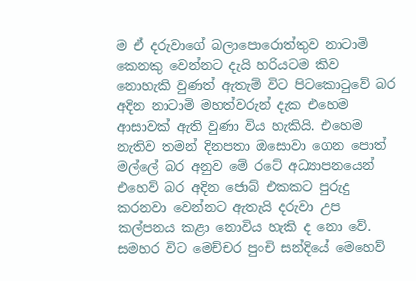ම ඒ දරුවාගේ බලාපොරොත්තුව නාටාමි කෙනකු වෙන්නට දැයි හරියටම කිව නොහැකි වුණත් ඇතැම් විට පිටකොටුවේ බර අදින නාටාමි මහත්වරුන් දැක එහෙම ආසාවක් ඇති වුණා විය හැකියි. එහෙම නැතිව තමන් දිනපතා ඔසොවා ගෙන පොත් මල්ලේ බර අනුව මේ රටේ අධ්‍යාපනයෙන් එහෙව් බර අදින ජොබ් එකකට පුරුදු කරනවා වෙන්නට ඇතැයි දරුවා උප කල්පනය කළා නොවිය හැකි ද නො වේ. සමහර විට මෙච්චර පුංචි සන්දියේ මෙහෙව්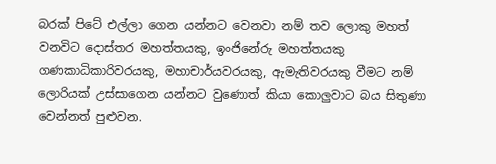බරක් පිටේ එල්ලා ගෙන යන්නට වෙනවා නම් තව ලොකු මහත් වනවිට දොස්තර මහත්තයකු, ඉංජිනේරු මහත්තයකු ගණකාධිකාරිවරයකු, මහාචාර්යවරයකු, ඇමැතිවරයකු වීමට නම් ලොරියක් උස්සාගෙන යන්නට වුණොත් කියා කොලුවාට බය සිතුණා වෙන්නත් පුළුවන.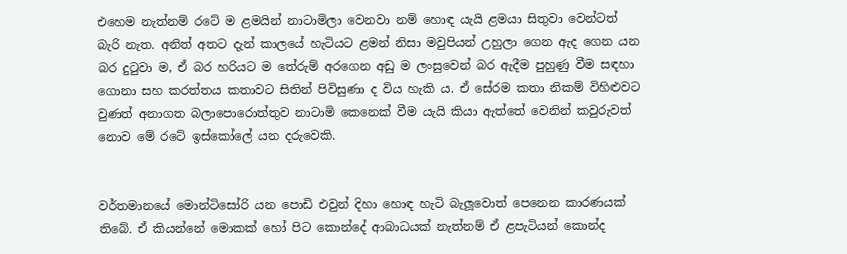එහෙම නැත්නම් රටේ ම ළමයින් නාටාමිලා වෙනවා නම් හොඳ යැයි ළමයා සිතුවා වෙන්ටත් බැරි නැත. අනිත් අතට දැන් කාලයේ හැටියට ළමන් නිසා මවුපියන් උහුලා ගෙන ඇද ගෙන යන බර දුටුවා ම, ඒ බර හරියට ම තේරුම් අරගෙන අඩු ම ලංසුවෙන් බර ඇදීම පුහුණු වීම සඳහා ගොනා සහ කරත්තය කතාවට සිතින් පිවිසුණා ද විය හැකි ය. ඒ සේරම කතා නිකම් විහිළුවට වුණත් අනාගත බලාපොරොත්තුව නාටාමි කෙනෙක් වීම යැයි කියා ඇත්තේ වෙනින් කවුරුවත් නොව මේ රටේ ඉස්කෝලේ යන දරුවෙකි.


වර්තමානයේ මොන්ටිසෝරි යන පොඩි එවුන් දිහා හොඳ හැටි බැලූවොත් පෙනෙන කාරණයක් තිබේ. ඒ කියන්නේ මොකක් හෝ පිට කොන්දේ ආබාධයක් නැත්නම් ඒ ළපැටියන් කොන්ද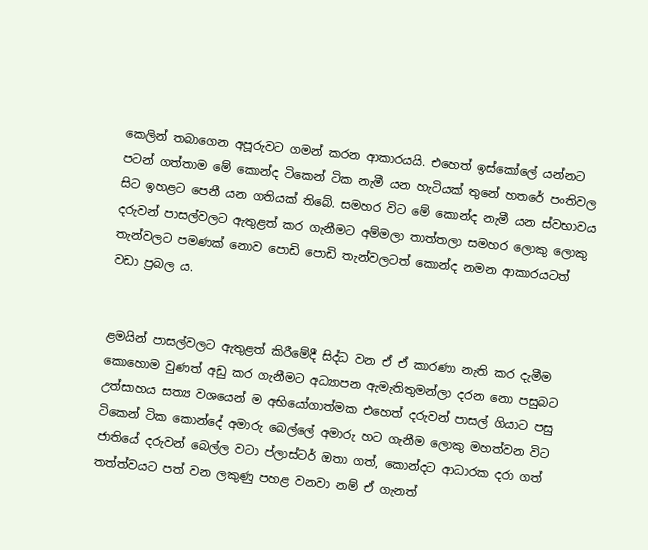කෙලින් තබාගෙන අපූරුවට ගමන් කරන ආකාරයයි. එහෙත් ඉස්කෝලේ යන්නට පටන් ගත්තාම මේ කොන්ද ටිකෙන් ටික නැමී යන හැටියක් තුනේ හතරේ පංතිවල සිට ඉහළට පෙනී යන ගතියක් තිබේ. සමහර විට මේ කොන්ද නැමී යන ස්වභාවය දරුවන් පාසල්වලට ඇතුළත් කර ගැනීමට අම්මලා තාත්තලා සමහර ලොකු ලොකු තැන්වලට පමණක් නොව පොඩි පොඩි තැන්වලටත් කොන්ද නමන ආකාරයටත් වඩා ප්‍රබල ය.


ළමයින් පාසල්වලට ඇතුළත් කිරීමේදී සිද්ධ වන ඒ ඒ කාරණා නැති කර දැමීම කොහොම වුණත් අඩු කර ගැනීමට අධ්‍යාපන ඇමැතිතුමන්ලා දරන නො පසුබට උත්සාහය සත්‍ය වශයෙන් ම අභියෝගාත්මක එහෙත් දරුවන් පාසල් ගියාට පසු ටිකෙන් ටික කොන්දේ අමාරු බෙල්ලේ අමාරු හට ගැනීම ලොකු මහත්වන විට ජාතියේ දරුවන් බෙල්ල වටා ප්ලාස්ටර් ඔතා ගත්, කොන්දට ආධාරක දරා ගත් තත්ත්වයට පත් වන ලකුණු පහළ වනවා නම් ඒ ගැනත්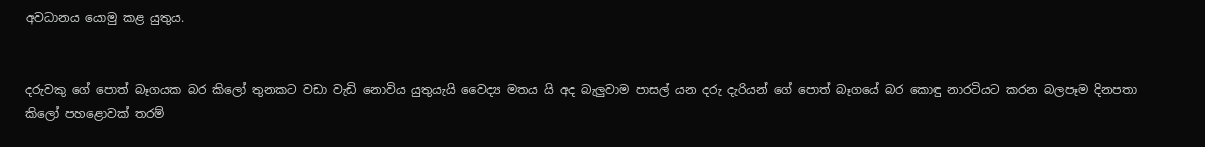අවධානය යොමු කළ යුතුය.


දරුවකු ගේ පොත් බෑගයක බර කිලෝ තුනකට වඩා වැඩි නොවිය යුතුයැයි වෛද්‍ය මතය යි අද බැලුවාම පාසල් යන දරු දැරියන් ගේ පොත් බෑගයේ බර කොඳු නාරටියට කරන බලපෑම දිනපතා කිලෝ පහළොවක් තරම්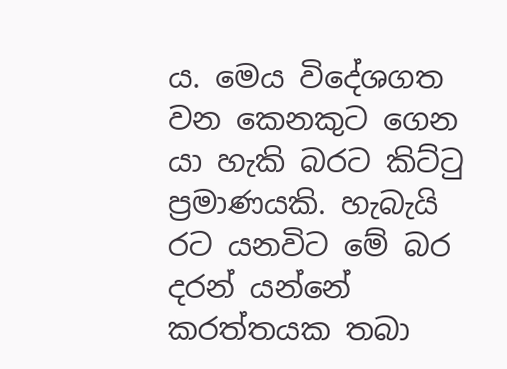ය. මෙය විදේශගත වන කෙනකුට ගෙන යා හැකි බරට කිට්ටු ප්‍රමාණයකි. හැබැයි රට යනවිට මේ බර දරන් යන්නේ කරත්තයක තබා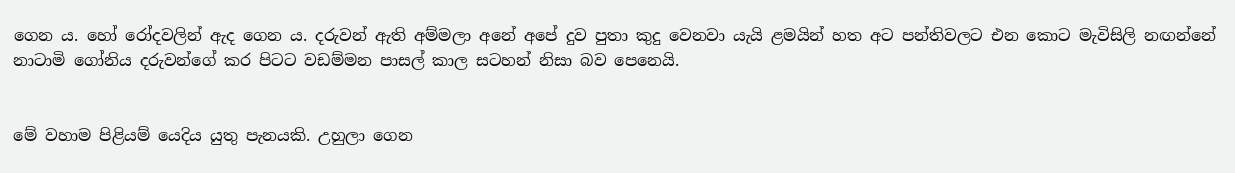ගෙන ය. හෝ රෝදවලින් ඇද ගෙන ය. දරුවන් ඇති අම්මලා අනේ අපේ දුව පුතා කුදු වෙනවා යැයි ළමයින් හත අට පන්තිවලට එන කොට මැවිසිලි නඟන්නේ නාටාමි ගෝනිය දරුවන්ගේ කර පිටට වඩම්මන පාසල් කාල සටහන් නිසා බව පෙනෙයි.


මේ වහාම පිළියම් යෙදිය යුතු පැනයකි. උහුලා ගෙන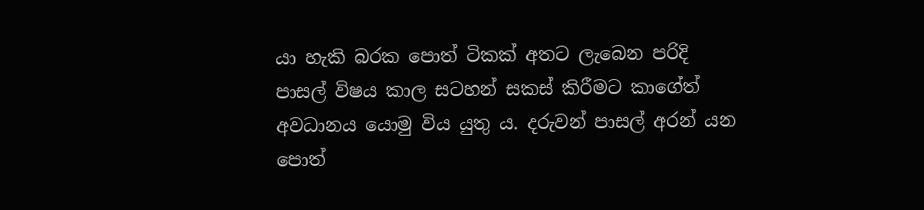යා හැකි බරක පොත් ටිකක් අතට ලැබෙන පරිදි පාසල් විෂය කාල සටහන් සකස් කිරීමට කාගේත් අවධානය යොමු විය යුතු ය. දරුවන් පාසල් අරන් යන පොත්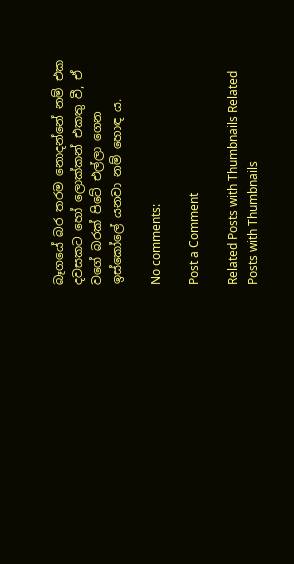බෑගයේ බර තරම නොදන්නේ නම් එක දවසකට හෝ ලොක්කන් එකතු වී, ඒ වගේ බරක් පිටේ එල්ලා ගෙන ඉස්කෝලේ යනවා නම් හොඳ ය.

No comments:

Post a Comment

Related Posts with Thumbnails Related Posts with Thumbnails